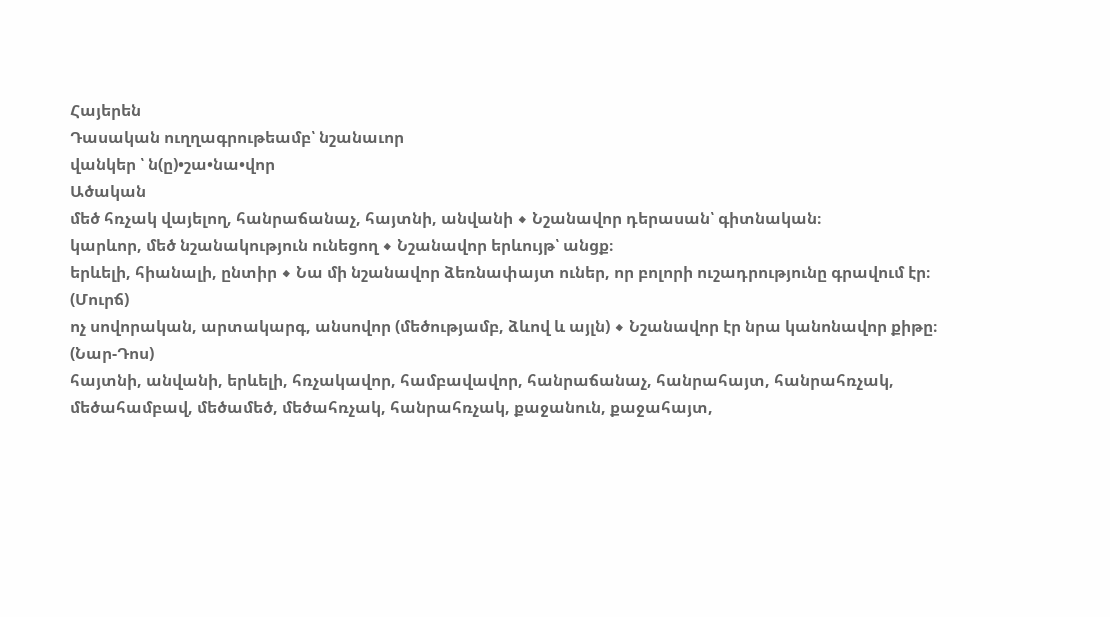Հայերեն
Դասական ուղղագրութեամբ՝ նշանաւոր
վանկեր ՝ ն(ը)•շա•նա•վոր
Ածական
մեծ հռչակ վայելող, հանրաճանաչ, հայտնի, անվանի ◆ Նշանավոր դերասան՝ գիտնական։
կարևոր, մեծ նշանակություն ունեցող ◆ Նշանավոր երևույթ՝ անցք։
երևելի, հիանալի, ընտիր ◆ Նա մի նշանավոր ձեռնափայտ ուներ, որ բոլորի ուշադրությունը գրավում էր։ (Մուրճ)
ոչ սովորական, արտակարգ, անսովոր (մեծությամբ, ձևով և այլն) ◆ Նշանավոր էր նրա կանոնավոր քիթը։ (Նար-Դոս)
հայտնի, անվանի, երևելի, հռչակավոր, համբավավոր, հանրաճանաչ, հանրահայտ, հանրահռչակ, մեծահամբավ, մեծամեծ, մեծահռչակ, հանրահռչակ, քաջանուն, քաջահայտ,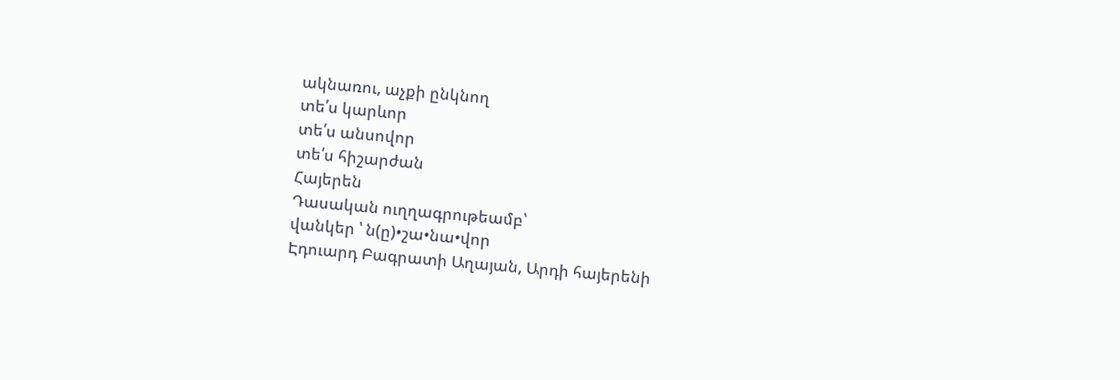ակնառու, աչքի ընկնող
տե՛ս կարևոր
տե՛ս անսովոր
տե՛ս հիշարժան
Հայերեն
Դասական ուղղագրութեամբ՝
վանկեր ՝ ն(ը)•շա•նա•վոր
Էդուարդ Բագրատի Աղայան, Արդի հայերենի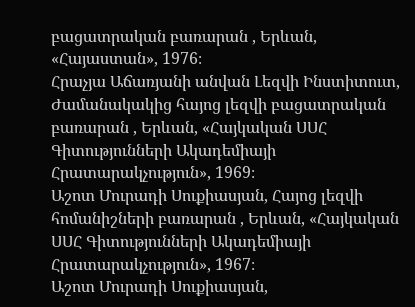բացատրական բառարան , Երևան, «Հայաստան», 1976։
Հրաչյա Աճառյանի անվան Լեզվի Ինստիտուտ, Ժամանակակից հայոց լեզվի բացատրական բառարան , Երևան, «Հայկական ՍՍՀ Գիտությունների Ակադեմիայի Հրատարակչություն», 1969։
Աշոտ Մուրադի Սուքիասյան, Հայոց լեզվի հոմանիշների բառարան , Երևան, «Հայկական ՍՍՀ Գիտությունների Ակադեմիայի Հրատարակչություն», 1967։
Աշոտ Մուրադի Սուքիասյան,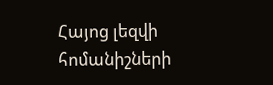Հայոց լեզվի հոմանիշների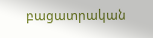բացատրական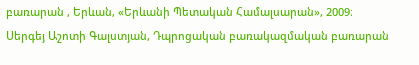բառարան , Երևան, «Երևանի Պետական Համալսարան», 2009։
Սերգեյ Աշոտի Գալստյան, Դպրոցական բառակազմական բառարան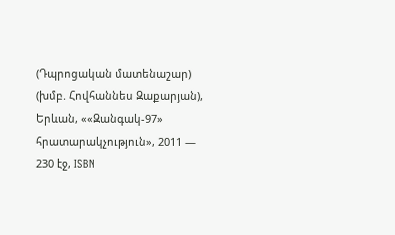(Դպրոցական մատենաշար) (խմբ. Հովհաննես Զաքարյան), Երևան, ««Զանգակ-97» հրատարակչություն», 2011 — 230 էջ, ISBN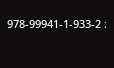978-99941-1-933-2 ։